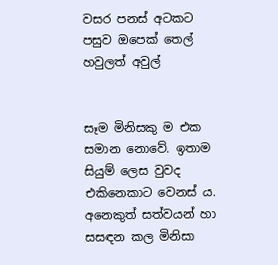වසර පනස් අටකට පසුව ඔපෙක් තෙල් හවුලත් අවුල්


සෑම මිනිසකු ම එක සමාන නොවේ. ඉතාම සියුම් ලෙස වුවද එකිනෙකාට වෙනස් ය. අනෙකුත් සත්වයන් හා සසඳන කල මිනිසා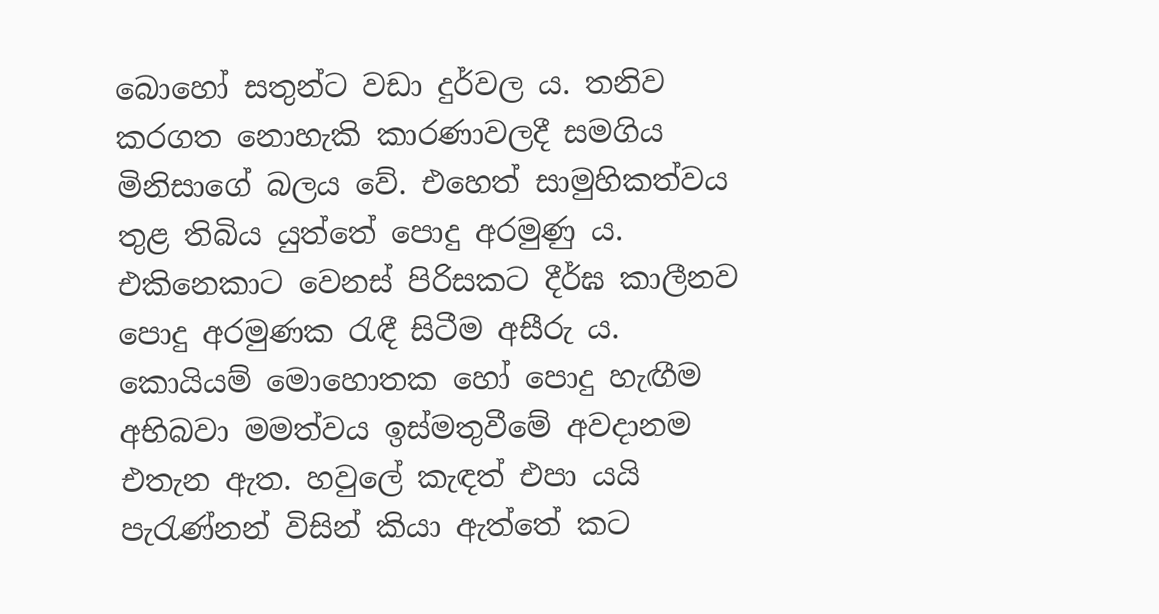බොහෝ සතුන්ට වඩා දුර්වල ය. තනිව කරගත නොහැකි කාරණාවලදී සමගිය මිනිසාගේ බලය වේ. එහෙත් සාමුහිකත්වය තුළ තිබිය යුත්තේ පොදු අරමුණු ය. එකිනෙකාට වෙනස් පිරිසකට දීර්ඝ කාලීනව පොදු අරමුණක රැඳී සිටීම අසීරු ය. කොයියම් මොහොතක හෝ පොදු හැඟීම අභිබවා මමත්වය ඉස්මතුවීමේ අවදානම එතැන ඇත. හවුලේ කැඳත් එපා යයි පැරැණ්නන් විසින් කියා ඇත්තේ කට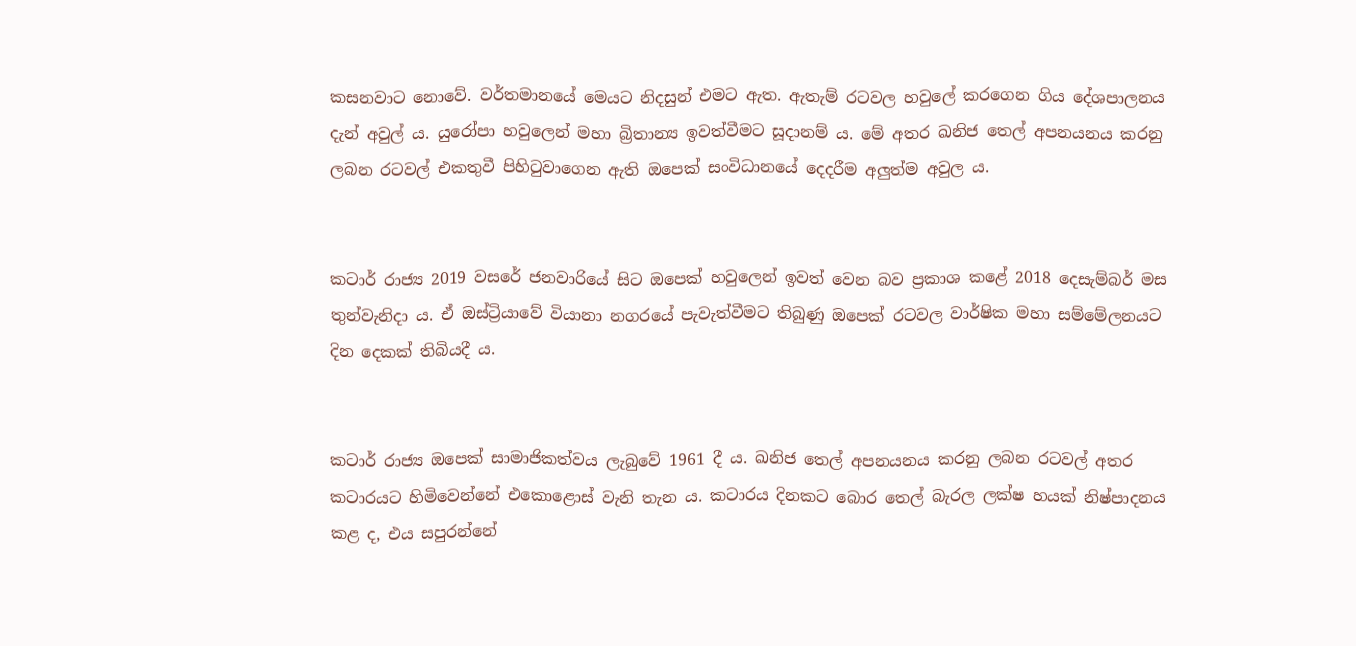කසනවාට නොවේ. වර්තමානයේ මෙයට නිදසුන් එමට ඇත. ඇතැම් රටවල හවුලේ කරගෙන ගිය දේශපාලනය දැන් අවුල් ය. යුරෝපා හවුලෙන් මහා බ්‍රිතාන්‍ය ඉවත්වීමට සූදානම් ය. මේ අතර ඛනිජ තෙල් අපනයනය කරනු ලබන රටවල් එකතුවී පිහිටුවාගෙන ඇති ඔපෙක් සංවිධානයේ දෙදරීම අලුත්ම අවුල ය.


කටාර් රාජ්‍ය 2019 වසරේ ජනවාරියේ සිට ඔපෙක් හවුලෙන් ඉවත් වෙන බව ප්‍රකාශ කළේ 2018 දෙසැම්බර් මස තුන්වැනිදා ය. ඒ ඔස්ට්‍රියාවේ වියානා නගරයේ පැවැත්වීමට තිබුණු ඔපෙක් රටවල වාර්ෂික මහා සම්මේලනයට දින දෙකක් තිබියදී ය.


කටාර් රාජ්‍ය ඔපෙක් සාමාජිකත්වය ලැබුවේ 1961 දී ය. ඛනිජ තෙල් අපනයනය කරනු ලබන රටවල් අතර කටාරයට හිමිවෙන්නේ එකොළොස් වැනි තැන ය. කටාරය දිනකට බොර තෙල් බැරල ලක්ෂ හයක් නිෂ්පාදනය කළ ද, එය සපුරන්නේ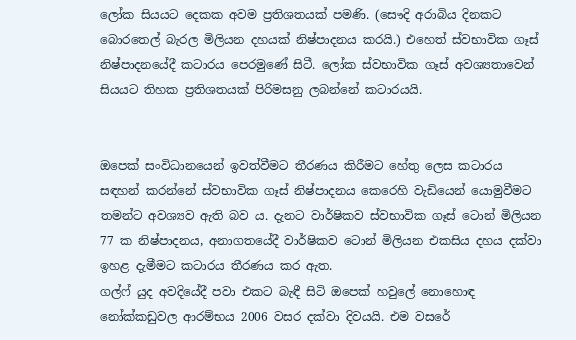ලෝක සියයට දෙකක අවම ප්‍රතිශතයක් පමණි. (සෞදි අරාබිය දිනකට බොරතෙල් බැරල මිලියන දහයක් නිෂ්පාදනය කරයි.) එහෙත් ස්වභාවික ගෑස් නිෂ්පාදනයේදී කටාරය පෙරමුණේ සිටී. ලෝක ස්වභාවික ගෑස් අවශ්‍යතාවෙන් සියයට තිහක ප්‍රතිශතයක් පිරිමසනු ලබන්නේ කටාරයයි.


ඔපෙක් සංවිධානයෙන් ඉවත්වීමට තීරණය කිරීමට හේතු ලෙස කටාරය සඳහන් කරන්නේ ස්වභාවික ගෑස් නිෂ්පාදනය කෙරෙහි වැඩියෙන් යොමුවීමට තමන්ට අවශ්‍යව ඇති බව ය. දැනට වාර්ෂිකව ස්වභාවික ගෑස් ටොන් මිලියන 77 ක නිෂ්පාදනය, අනාගතයේදී වාර්ෂිකව ටොන් මිලියන එකසිය දහය දක්වා ඉහළ දැමීමට කටාරය තීරණය කර ඇත.
ගල්ෆ් යුද අවදියේදී පවා එකට බැඳී සිටි ඔපෙක් හවුලේ නොහොඳ නෝක්කඩුවල ආරම්භය 2006 වසර දක්වා දිවයයි. එම වසරේ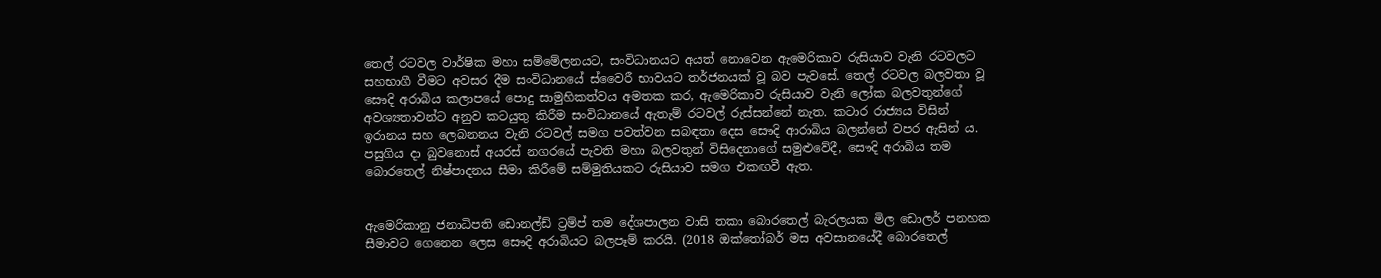තෙල් රටවල වාර්ෂික මහා සම්මේලනයට, සංවිධානයට අයත් නොවෙන ඇමෙරිකාව රුසියාව වැනි රටවලට සහභාගී වීමට අවසර දීම සංවිධානයේ ස්වෛරී භාවයට තර්ජනයක් වූ බව පැවසේ. තෙල් රටවල බලවතා වූ සෞදි අරාබිය කලාපයේ පොදු සාමුහිකත්වය අමතක කර, ඇමෙරිකාව රුසියාව වැනි ලෝක බලවතුන්ගේ අවශ්‍යතාවන්ට අනුව කටයුතු කිරීම සංවිධානයේ ඇතැම් රටවල් රුස්සන්නේ නැත. කටාර රාජ්‍යය විසින් ඉරානය සහ ලෙබනනය වැනි රටවල් සමග පවත්වන සබඳතා දෙස සෞදි ආරාබිය බලන්නේ වපර ඇසින් ය.
පසුගිය දා බුවනොස් අයරස් නගරයේ පැවති මහා බලවතුන් විසිදෙනාගේ සමුළුවේදී, සෞදි අරාබිය තම බොරතෙල් නිෂ්පාදනය සීමා කිරීමේ සම්මුතියකට රුසියාව සමග එකඟවී ඇත.


ඇමෙරිකානු ජනාධිපති ඩොනල්ඩ් ට්‍රම්ප් තම දේශපාලන වාසි තකා බොරතෙල් බැරලයක මිල ඩොලර් පනහක සීමාවට ගෙනෙන ලෙස සෞදි අරාබියට බලපෑම් කරයි. (2018 ඔක්තෝබර් මස අවසානයේදී බොරතෙල්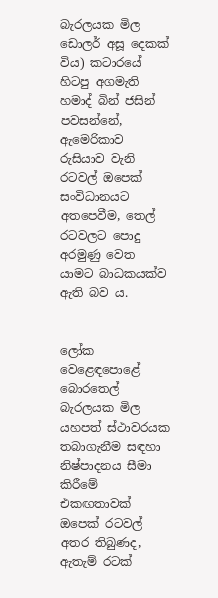බැරලයක මිල ඩොලර් අසූ දෙකක් විය) කටාරයේ හිටපු අගමැති හමාද් බින් ජසින් පවසන්නේ, ඇමෙරිකාව රුසියාව වැනි රටවල් ඔපෙක් සංවිධානයට අතපෙවීම, තෙල් රටවලට පොදු අරමුණු වෙත යාමට බාධකයක්ව ඇති බව ය.


ලෝක වෙළෙඳපොළේ බොරතෙල් බැරලයක මිල යහපත් ස්ථාවරයක තබාගැනීම සඳහා නිෂ්පාදනය සීමා කිරීමේ එකඟතාවක් ඔපෙක් රටවල් අතර තිබුණද, ඇතැම් රටක්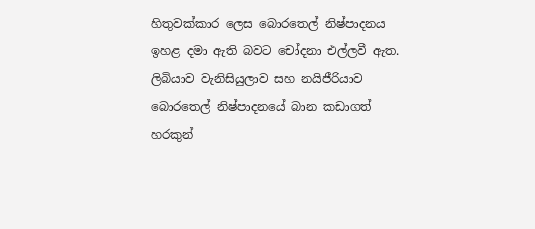හිතුවක්කාර ලෙස බොරතෙල් නිෂ්පාදනය ඉහළ දමා ඇති බවට චෝදනා එල්ලවී ඇත. ලිබියාව වැනිසියුලාව සහ නයිජීරියාව බොරතෙල් නිෂ්පාදනයේ බාන කඩාගත් හරකුන්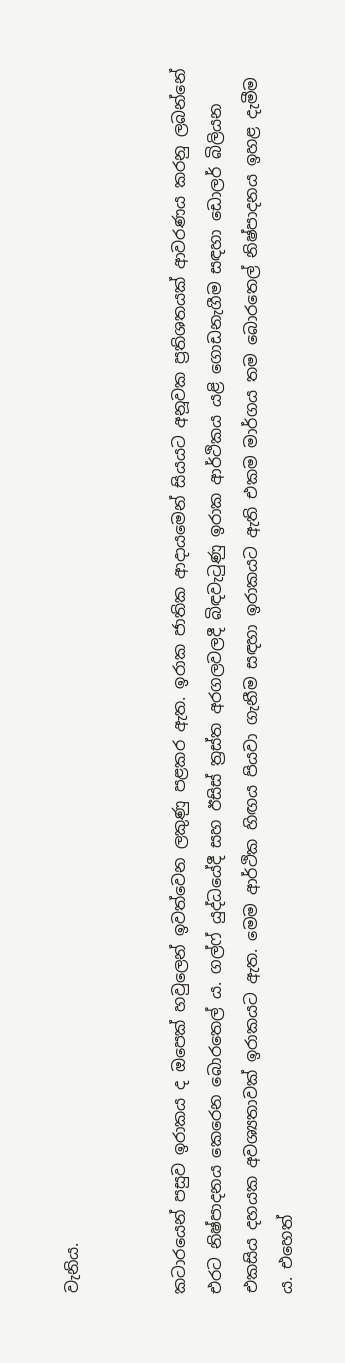වැනිය.


කටාරයෙන් පසුව ඉරාකය ද ඔපෙක් හවුලෙන් ඉවත්වෙන ලකුණු පළකර ඇත. ඉරාක ජාතික ආදායමෙන් සියයට අනූවක ප්‍රතිශතයක් ආවරණය කරනු ලබන්නේ එරට නිෂ්පාදනය කෙරෙන බොරතෙල් ය. ගල්ෆ් යුද්ධයේදී සහ ඊසිස් ත්‍රස්ත අරගලවලදී බිඳවැටුණු ඉරාක ආර්ථිකය යළි ගොඩනැගීම සඳහා ඩොලර් බිලියන එකසිය දහයක අවශ්‍යතාවක් ඉරාකයට ඇත. මෙම ආර්ථික හිඟය පියවා ගැනීම සඳහා ඉරාකයට ඇති එකම මාර්ගය තම බොරතෙල් නිෂ්පාදනය ඉහළ දැමීම ය. එහෙත්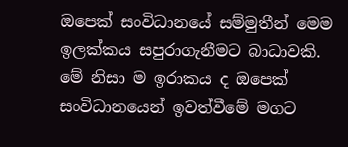ඔපෙක් සංවිධානයේ සම්මුතීන් මෙම ඉලක්කය සපුරාගැනීමට බාධාවකි. මේ නිසා ම ඉරාකය ද ඔපෙක් සංවිධානයෙන් ඉවත්වීමේ මගට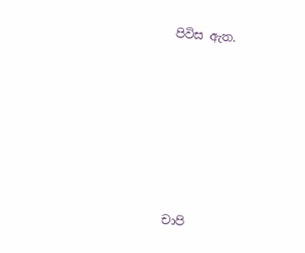පිවිස ඇත.






චාපි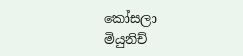කෝසලා
මියුනිච්